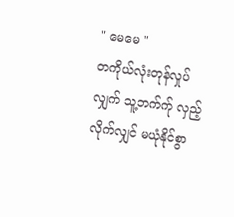" မေမေ "
တကိုယ်လုံးတုန်လှုပ်လျှက် သူ့ဘက်က်ု လှည့်လိုက်လျှင် မယုံနိုင်စွာ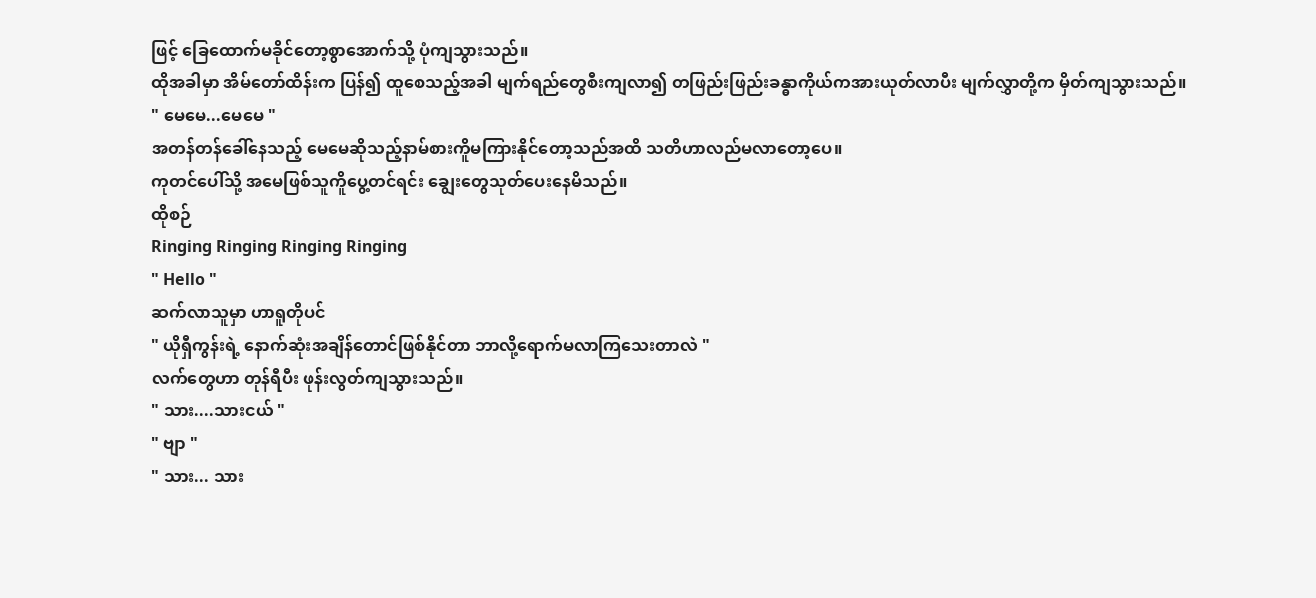ဖြင့် ခြေထောက်မခိုင်တော့စွာအောက်သို့ ပုံကျသွားသည်။
ထိုအခါမှာ အိမ်တော်ထိန်းက ပြန်၍ ထူစေသည့်အခါ မျက်ရည်တွေစီးကျလာ၍ တဖြည်းဖြည်းခန္ဓာကိုယ်ကအားယုတ်လာပီး မျက်လွှာတို့က မှိတ်ကျသွားသည်။
" မေမေ...မေမေ "
အတန်တန်ခေါ်နေသည့် မေမေဆိုသည့်နာမ်စားကိူမကြားနိုင်တော့သည်အထိ သတိဟာလည်မလာတော့ပေ။
ကုတင်ပေါ်သို့ အမေဖြစ်သူကိူပွေ့တင်ရင်း ချွေးတွေသုတ်ပေးနေမိသည်။
ထိုစဉ်
Ringing Ringing Ringing Ringing
" Hello "
ဆက်လာသူမှာ ဟာရူတိုပင်
" ယိုရှီကွန်းရဲ့ နောက်ဆုံးအချိန်တောင်ဖြစ်နိုင်တာ ဘာလို့ရောက်မလာကြသေးတာလဲ "
လက်တွေဟာ တုန်ရီပီး ဖုန်းလွတ်ကျသွားသည်။
" သား....သားငယ် "
" ဗျာ "
" သား... သား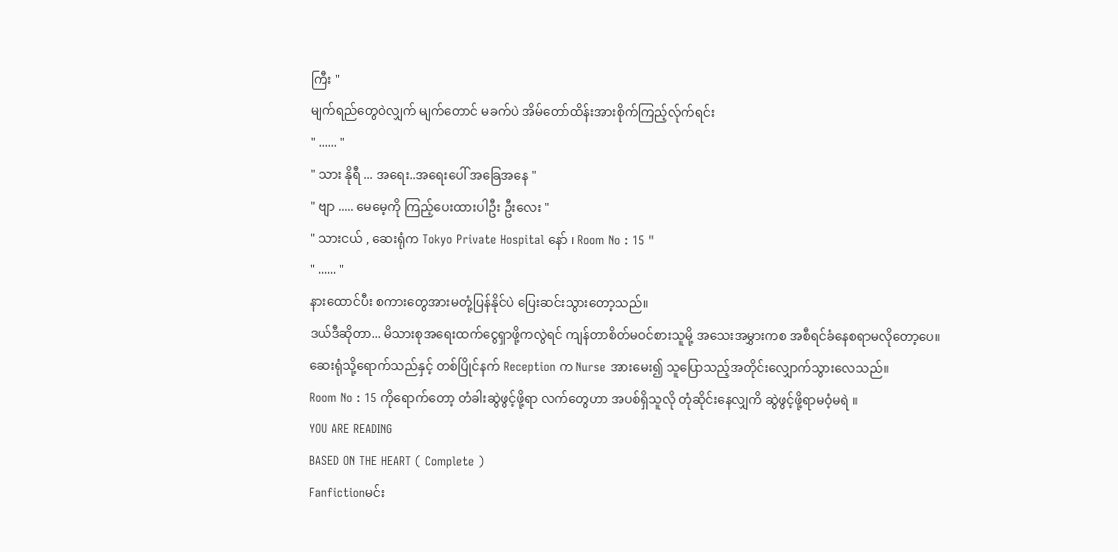ကြီး "
မျက်ရည်တွေဝဲလျှက် မျက်တောင် မခက်ပဲ အိမ်တော်ထိန်းအားစိုက်ကြည့်လ်ုက်ရင်း
" ...... "
" သား နိုရီ ... အရေး..အရေးပေါ် အခြေအနေ "
" ဗျာ ..... မေမေ့ကို ကြည့်ပေးထားပါဦး ဦးလေး "
" သားငယ် , ဆေးရုံက Tokyo Private Hospital နော် ၊ Room No : 15 "
" ...... "
နားထောင်ပီး စကားတွေအားမတုံ့ပြန်နိုင်ပဲ ပြေးဆင်းသွားတော့သည်။
ဒယ်ဒီဆိုတာ... မိသားစုအရေးထက်ငွေရှာဖို့ကလွဲရင် ကျန်တာစိတ်မဝင်စားသူမို့ အသေးအမွှားကစ အစီရင်ခံနေစရာမလိုတော့ပေ။
ဆေးရုံသို့ရောက်သည်နှင့် တစ်ပြိုင်နက် Reception က Nurse အားမေး၍ သူပြောသည့်အတိုင်းလျှောက်သွားလေသည်။
Room No : 15 ကိုရောက်တော့ တံခါးဆွဲဖွင့်ဖို့ရာ လက်တွေဟာ အပစ်ရှိသူလို တုံဆိုင်းနေလျှကိ ဆွဲဖွင့်ဖို့ရာမဝံ့မရဲ ။
YOU ARE READING
BASED ON THE HEART ( Complete )
Fanfictionမင်း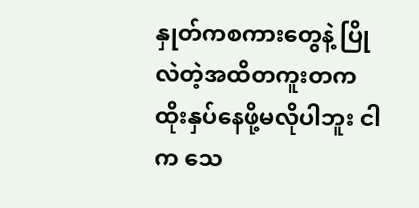နှုတ်ကစကားတွေနဲ့ ပြိုလဲတဲ့အထိတကူးတက ထိုးနှပ်နေဖို့မလိုပါဘူး ငါက သေ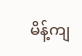မိန့်ကျ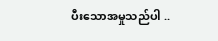ပီးသောအမှုသည်ပါ ..